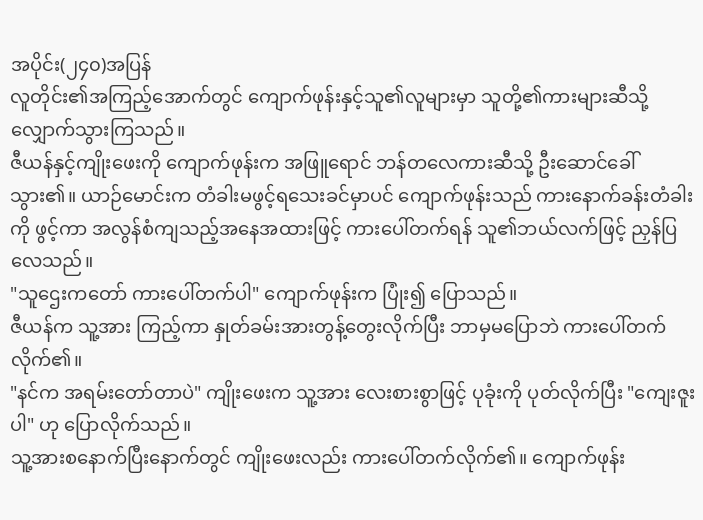အပိုင်း(၂၄၀)အပြန်
လူတိုင်း၏အကြည့်အောက်တွင် ကျောက်ဖုန်းနှင့်သူ၏လူများမှာ သူတို့၏ကားများဆီသို့ လျှောက်သွားကြသည်။
ဇီယန်နှင့်ကျိုးဖေးကို ကျောက်ဖုန်းက အဖြူရောင် ဘန်တလေကားဆီသို့ ဦးဆောင်ခေါ်သွား၏။ ယာဉ်မောင်းက တံခါးမဖွင့်ရသေးခင်မှာပင် ကျောက်ဖုန်းသည် ကားနောက်ခန်းတံခါးကို ဖွင့်ကာ အလွန်စံကျသည့်အနေအထားဖြင့် ကားပေါ်တက်ရန် သူ၏ဘယ်လက်ဖြင့် ညှန်ပြလေသည်။
"သူဌေးကတော် ကားပေါ်တက်ပါ" ကျောက်ဖုန်းက ပြုံး၍ ပြောသည်။
ဇီယန်က သူ့အား ကြည့်ကာ နှုတ်ခမ်းအားတွန့်တွေးလိုက်ပြီး ဘာမှမပြောဘဲ ကားပေါ်တက်လိုက်၏။
"နင်က အရမ်းတော်တာပဲ" ကျိုးဖေးက သူ့အား လေးစားစွာဖြင့် ပုခုံးကို ပုတ်လိုက်ပြီး "ကျေးဇူးပါ" ဟု ပြောလိုက်သည်။
သူ့အားစနောက်ပြီးနောက်တွင် ကျိုးဖေးလည်း ကားပေါ်တက်လိုက်၏။ ကျောက်ဖုန်း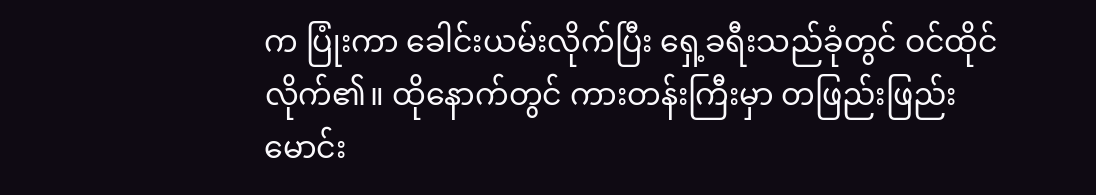က ပြုံးကာ ခေါင်းယမ်းလိုက်ပြီး ရှေ့ခရီးသည်ခုံတွင် ဝင်ထိုင်လိုက်၏။ ထိုနောက်တွင် ကားတန်းကြီးမှာ တဖြည်းဖြည်းမောင်း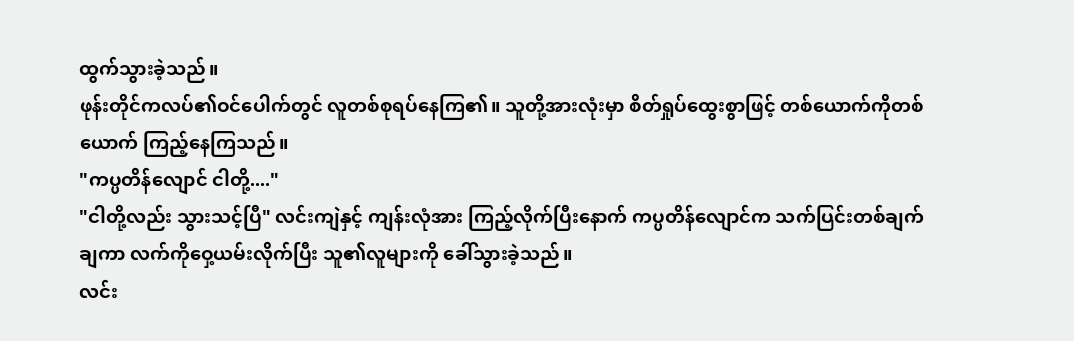ထွက်သွားခဲ့သည်။
ဖုန်းတိုင်ကလပ်၏ဝင်ပေါက်တွင် လူတစ်စုရပ်နေကြ၏။ သူတို့အားလုံးမှာ စိတ်ရှုပ်ထွေးစွာဖြင့် တစ်ယောက်ကိုတစ်ယောက် ကြည့်နေကြသည်။
"ကပ္ပတိန်လျောင် ငါတို့...."
"ငါတို့လည်း သွားသင့်ပြီ" လင်းကျဲနှင့် ကျန်းလုံအား ကြည့်လိုက်ပြီးနောက် ကပ္ပတိန်လျောင်က သက်ပြင်းတစ်ချက်ချကာ လက်ကိုဝှေ့ယမ်းလိုက်ပြီး သူ၏လူများကို ခေါ်သွားခဲ့သည်။
လင်း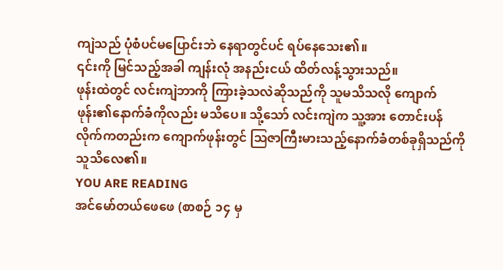ကျဲသည် ပုံစံပင်မပြောင်းဘဲ နေရာတွင်ပင် ရပ်နေသေး၏။
၎င်းကို မြင်သည့်အခါ ကျန်းလုံ အနည်းငယ် ထိတ်လန့်သွားသည်။
ဖုန်းထဲတွင် လင်းကျဲဘာကို ကြားခဲ့သလဲဆိုသည်ကို သူမသိသလို ကျောက်ဖုန်း၏နောက်ခံကိုလည်း မသိပေ။ သို့သော် လင်းကျဲက သူ့အား တောင်းပန်လိုက်ကတည်းက ကျောက်ဖုန်းတွင် ဩဇာကြီးမားသည့်နောက်ခံတစ်ခုရှိသည်ကို သူသိလေ၏။
YOU ARE READING
အင်မော်တယ်ဖေဖေ (စာစဉ် ၁၄ မှ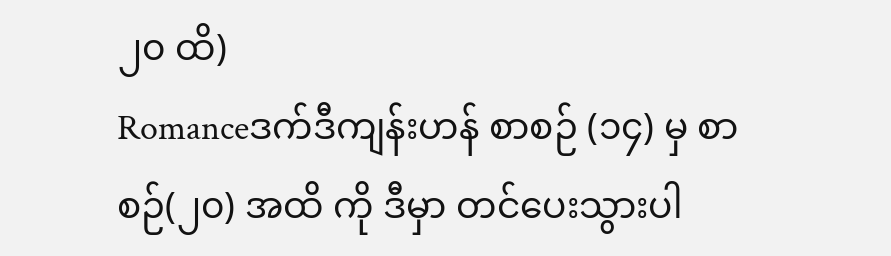၂၀ ထိ)
Romanceဒက်ဒီကျန်းဟန် စာစဉ် (၁၄) မှ စာစဉ်(၂၀) အထိ ကို ဒီမှာ တင်ပေးသွားပါ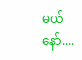မယ်နော်....